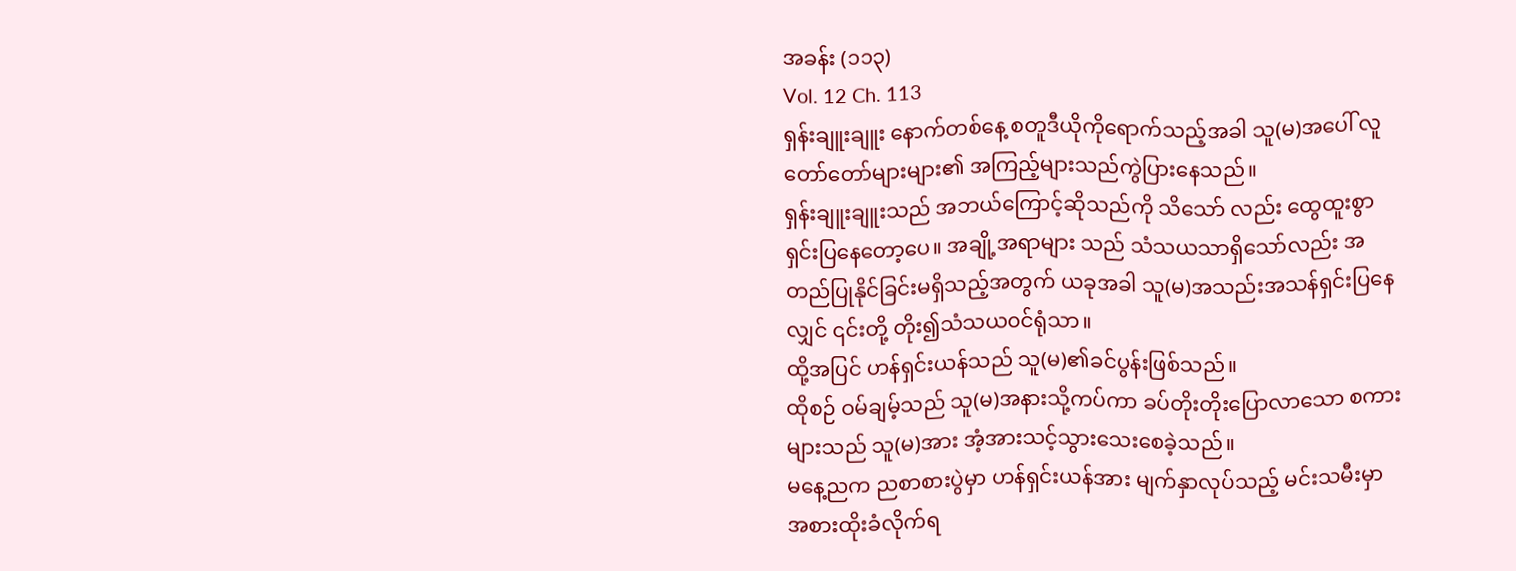အခန်း (၁၁၃)
Vol. 12 Ch. 113
ရှန်းချူးချူး နောက်တစ်နေ့ စတူဒီယိုကိုရောက်သည့်အခါ သူ(မ)အပေါ် လူတော်တော်များများ၏ အကြည့်များသည်ကွဲပြားနေသည်။
ရှန်းချူးချူးသည် အဘယ်ကြောင့်ဆိုသည်ကို သိသော် လည်း ထွေထူးစွာရှင်းပြနေတော့ပေ။ အချို့အရာများ သည် သံသယသာရှိသော်လည်း အတည်ပြုနိုင်ခြင်းမရှိသည့်အတွက် ယခုအခါ သူ(မ)အသည်းအသန်ရှင်းပြနေလျှင် ၎င်းတို့ တိုး၍သံသယ၀င်ရုံသာ။
ထို့အပြင် ဟန်ရှင်းယန်သည် သူ(မ)၏ခင်ပွန်းဖြစ်သည်။
ထိုစဉ် ဝမ်ချမ့်သည် သူ(မ)အနားသို့ကပ်ကာ ခပ်တိုးတိုးပြောလာသော စကားများသည် သူ(မ)အား အံ့အားသင့်သွားသေးစေခဲ့သည်။
မနေ့ညက ညစာစားပွဲမှာ ဟန်ရှင်းယန်အား မျက်နှာလုပ်သည့် မင်းသမီးမှာအစားထိုးခံလိုက်ရ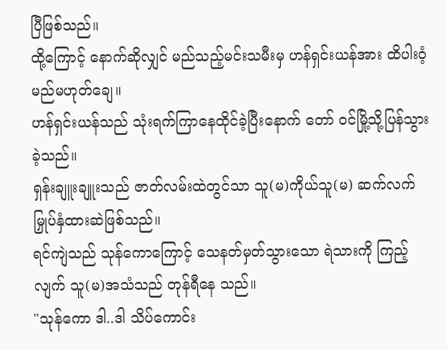ပြီဖြစ်သည်။
ထို့ကြောင့် နောက်ဆိုလျှင် မည်သည့်မင်းသမီးမှ ဟန်ရှင်းယန်အား ထိပါးဝံ့မည်မဟုတ်ချေ။
ဟန်ရှင်းယန်သည် သုံးရက်ကြာနေထိုင်ခဲ့ပြီးနောက် တော် ၀င်မြို့သို့ပြန်သွားခဲ့သည်။
ရှန်းချူးချူးသည် ဇာတ်လမ်းထဲတွင်သာ သူ(မ)ကိုယ်သူ(မ) ဆက်လက်မြှုပ်နှံထားဆဲဖြစ်သည်။
ရင်ကျဲသည် သုန်ကောကြောင့် သေနတ်မှတ်သွားသော ရဲသားကို ကြည့်လျက် သူ(မ)အသံသည် တုန်ရီနေ သည်။
"သုန်ကော ဒါ..ဒါ သိပ်ကောင်း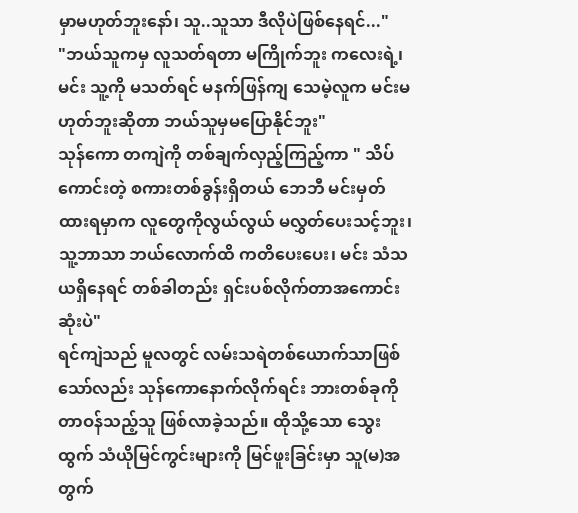မှာမဟုတ်ဘူးနော်၊ သူ..သူသာ ဒီလိုပဲဖြစ်နေရင်..."
"ဘယ်သူကမှ လူသတ်ရတာ မကြိုက်ဘူး ကလေးရဲ့၊ မင်း သူ့ကို မသတ်ရင် မနက်ဖြန်ကျ သေမဲ့လူက မင်းမဟုတ်ဘူးဆိုတာ ဘယ်သူမှမပြောနိုင်ဘူး"
သုန်ကော တကျဲကို တစ်ချက်လှည့်ကြည့်ကာ " သိပ်ကောင်းတဲ့ စကားတစ်ခွန်းရှိတယ် ဘေဘီ မင်းမှတ်ထားရမှာက လူတွေကိုလွယ်လွယ် မလွှတ်ပေးသင့်ဘူး၊ သူ့ဘာသာ ဘယ်လောက်ထိ ကတိပေးပေး၊ မင်း သံသယရှိနေရင် တစ်ခါတည်း ရှင်းပစ်လိုက်တာအကောင်းဆုံးပဲ"
ရင်ကျဲသည် မူလတွင် လမ်းသရဲတစ်ယောက်သာဖြစ်သော်လည်း သုန်ကောနောက်လိုက်ရင်း ဘားတစ်ခုကို တာဝန်သည့်သူ ဖြစ်လာခဲ့သည်။ ထိုသို့သော သွေးထွက် သံယိုမြင်ကွင်းများကို မြင်ဖူးခြင်းမှာ သူ(မ)အတွက်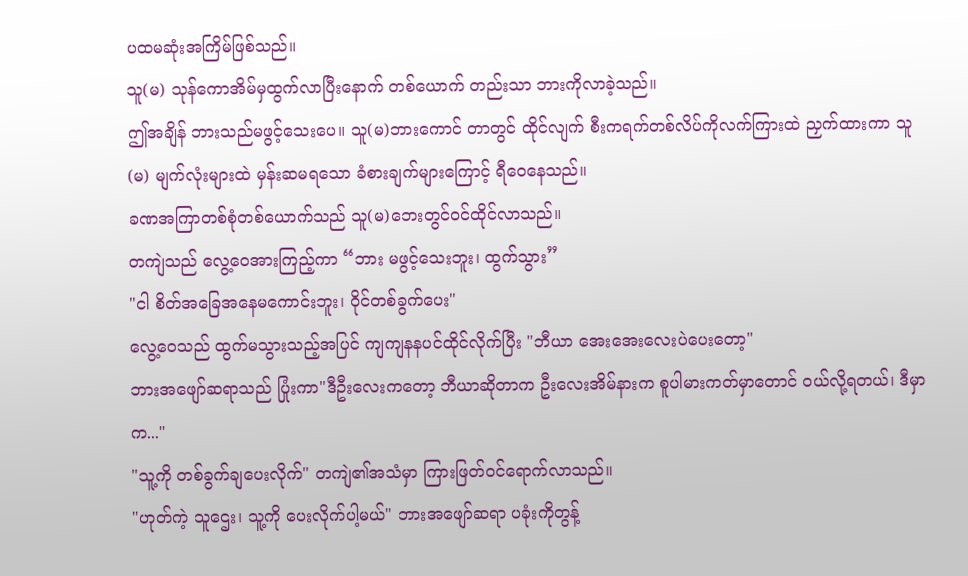ပထမဆုံးအကြိမ်ဖြစ်သည်။
သူ(မ) သုန်ကောအိမ်မှထွက်လာပြီးနောက် တစ်ယောက် တည်းသာ ဘားကိုလာခဲ့သည်။
ဤအချိန် ဘားသည်မဖွင့်သေးပေ။ သူ(မ)ဘားကောင် တာတွင် ထိုင်လျက် စီးကရက်တစ်လိပ်ကိုလက်ကြားထဲ ညှက်ထားကာ သူ(မ) မျက်လုံးများထဲ မှန်းဆမရသော ခံစားချက်များကြောင့် ရီဝေနေသည်။
ခဏအကြာတစ်စုံတစ်ယောက်သည် သူ(မ)ဘေးတွင်ဝင်ထိုင်လာသည်။
တကျဲသည် လွေ့ဝေအားကြည့်ကာ “ဘား မဖွင့်သေးဘူး၊ ထွက်သွား”
"ငါ စိတ်အခြေအနေမကောင်းဘူး၊ ဝိုင်တစ်ခွက်ပေး"
လွေ့ဝေသည် ထွက်မသွားသည့်အပြင် ကျကျနနပင်ထိုင်လိုက်ပြီး "ဘီယာ အေးအေးလေးပဲပေးတော့"
ဘားအဖျော်ဆရာသည် ပြုံးကာ"ဒီဦးလေးကတော့ ဘီယာဆိုတာက ဦးလေးအိမ်နားက စူပါမားကတ်မှာတောင် ၀ယ်လို့ရတယ်၊ ဒီမှာက..."
"သူ့ကို တစ်ခွက်ချပေးလိုက်" တကျဲ၏အသံမှာ ကြားဖြတ်၀င်ရောက်လာသည်။
"ဟုတ်ကဲ့ သူဌေး၊ သူ့ကို ပေးလိုက်ပါ့မယ်" ဘားအဖျော်ဆရာ ပခုံးကိုတွန့်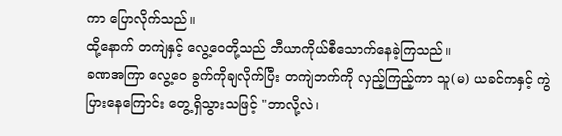ကာ ပြောလိုက်သည်။
ထို့နောက် တကျဲနှင့် လွေ့ဝေတို့သည် ဘီယာကိုယ်စီသောက်နေခဲ့ကြသည်။
ခဏအကြာ လွေ့ဝေ ခွက်ကိုချလိုက်ပြီး တကျဲဘက်ကို လှည့်ကြည့်ကာ သူ(မ) ယခင်ကနှင့် ကွဲပြားနေကြောင်း တွေ့ရှိသွားသဖြင့် "ဘာလို့လဲ၊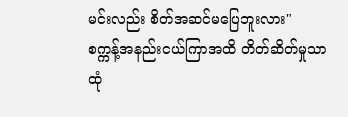မင်းလည်း စိတ်အဆင်မပြေဘူးလား"
စက္ကန့်အနည်းငယ်ကြာအထိ တိတ်ဆိတ်မှုသာ ထုံ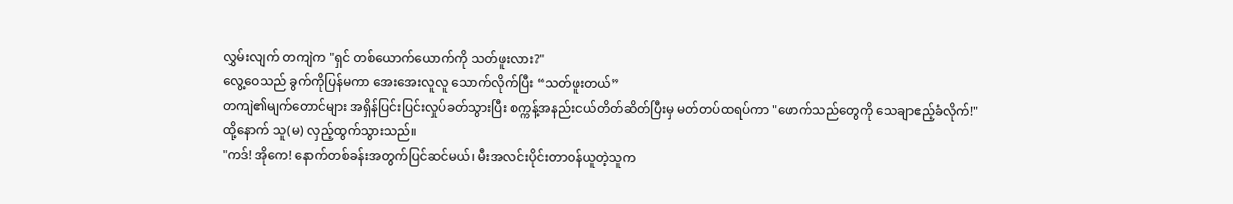လွှမ်းလျက် တကျဲက "ရှင် တစ်ယောက်ယောက်ကို သတ်ဖူးလား?"
လွေ့ဝေသည် ခွက်ကိုပြန်မကာ အေးအေးလူလူ သောက်လိုက်ပြီး “သတ်ဖူးတယ်”
တကျဲ၏မျက်တောင်များ အရှိန်ပြင်းပြင်းလှုပ်ခတ်သွားပြီး စက္ကန့်အနည်းငယ်တိတ်ဆိတ်ပြီးမှ မတ်တပ်ထရပ်ကာ "ဖောက်သည်တွေကို သေချာဧည့်ခံလိုက်!"
ထို့နောက် သူ(မ) လှည့်ထွက်သွားသည်။
"ကဒ်! အိုကေ! နောက်တစ်ခန်းအတွက်ပြင်ဆင်မယ်၊ မီးအလင်းပိုင်းတာ၀န်ယူတဲ့သူက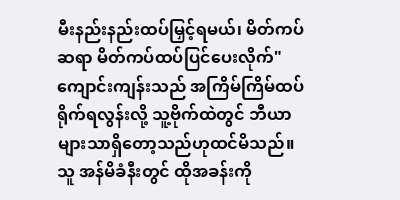မီးနည်းနည်းထပ်မြှင့်ရမယ်၊ မိတ်ကပ်ဆရာ မိတ်ကပ်ထပ်ပြင်ပေးလိုက်"
ကျောင်းကျန်းသည် အကြိမ်ကြိမ်ထပ်ရိုက်ရလွန်းလို့ သူ့ဗိုက်ထဲတွင် ဘီယာများသာရှိတော့သည်ဟုထင်မိသည်။ သူ အန်မိခံနီးတွင် ထိုအခန်းကို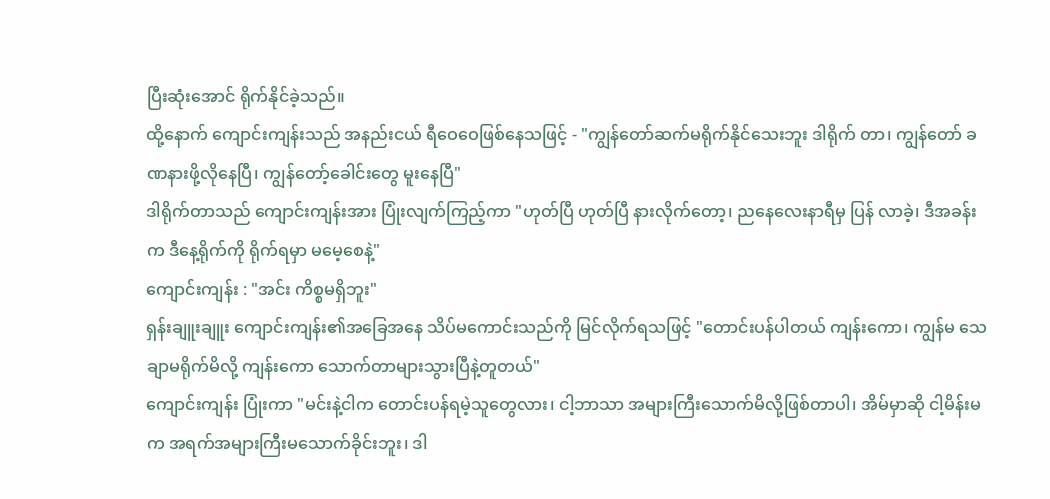ပြီးဆုံးအောင် ရိုက်နိုင်ခဲ့သည်။
ထို့နောက် ကျောင်းကျန်းသည် အနည်းငယ် ရီဝေဝေဖြစ်နေသဖြင့် - "ကျွန်တော်ဆက်မရိုက်နိုင်သေးဘူး ဒါရိုက် တာ၊ ကျွန်တော် ခဏနားဖို့လိုနေပြီ၊ ကျွန်တော့်ခေါင်းတွေ မူးနေပြီ"
ဒါရိုက်တာသည် ကျောင်းကျန်းအား ပြုံးလျက်ကြည့်ကာ "ဟုတ်ပြီ ဟုတ်ပြီ နားလိုက်တော့၊ ညနေလေးနာရီမှ ပြန် လာခဲ့၊ ဒီအခန်းက ဒီနေ့ရိုက်ကို ရိုက်ရမှာ မမေ့စေနဲ့"
ကျောင်းကျန်း : "အင်း ကိစ္စမရှိဘူး"
ရှန်းချူးချူး ကျောင်းကျန်း၏အခြေအနေ သိပ်မကောင်းသည်ကို မြင်လိုက်ရသဖြင့် "တောင်းပန်ပါတယ် ကျန်းကော၊ ကျွန်မ သေချာမရိုက်မိလို့ ကျန်းကော သောက်တာများသွားပြီနဲ့တူတယ်"
ကျောင်းကျန်း ပြုံးကာ "မင်းနဲ့ငါက တောင်းပန်ရမဲ့သူတွေလား၊ ငါ့ဘာသာ အများကြီးသောက်မိလို့ဖြစ်တာပါ၊ အိမ်မှာဆို ငါ့မိန်းမက အရက်အများကြီးမသောက်ခိုင်းဘူး၊ ဒါ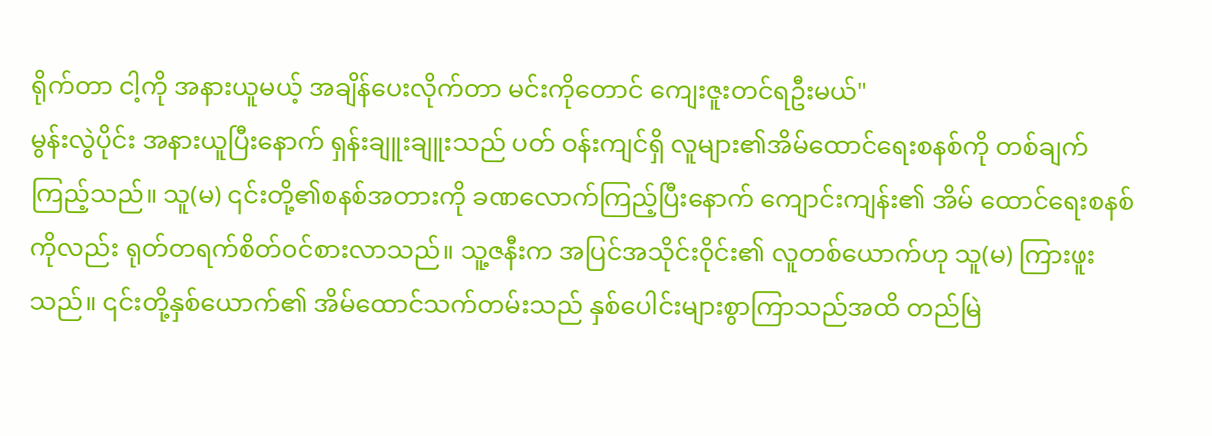ရိုက်တာ ငါ့ကို အနားယူမယ့် အချိန်ပေးလိုက်တာ မင်းကိုတောင် ကျေးဇူးတင်ရဦးမယ်"
မွန်းလွဲပိုင်း အနားယူပြီးနောက် ရှန်းချူးချူးသည် ပတ် ဝန်းကျင်ရှိ လူများ၏အိမ်ထောင်ရေးစနစ်ကို တစ်ချက်ကြည့်သည်။ သူ(မ) ၎င်းတို့၏စနစ်အတားကို ခဏလောက်ကြည့်ပြီးနောက် ကျောင်းကျန်း၏ အိမ် ထောင်ရေးစနစ်ကိုလည်း ရုတ်တရက်စိတ်၀င်စားလာသည်။ သူ့ဇနီးက အပြင်အသိုင်း၀ိုင်း၏ လူတစ်ယောက်ဟု သူ(မ) ကြားဖူးသည်။ ၎င်းတို့နှစ်ယောက်၏ အိမ်ထောင်သက်တမ်းသည် နှစ်ပေါင်းများစွာကြာသည်အထိ တည်မြဲ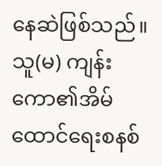နေဆဲဖြစ်သည်။
သူ(မ) ကျန်းကော၏အိမ်ထောင်ရေးစနစ်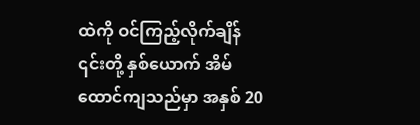ထဲကို ဝင်ကြည့်လိုက်ချိန် ၎င်းတို့ နှစ်ယောက် အိမ်ထောင်ကျသည်မှာ အနှစ် 20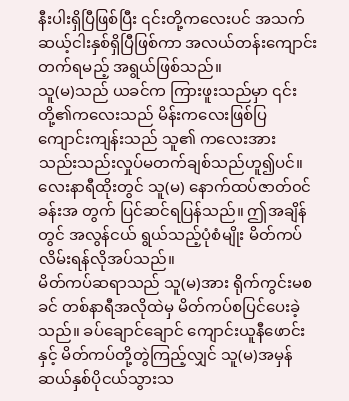နီးပါးရှိပြီဖြစ်ပြီး ၎င်းတို့ကလေးပင် အသက်ဆယ့်ငါးနှစ်ရှိပြီဖြစ်ကာ အလယ်တန်းကျောင်းတက်ရမည့် အရွယ်ဖြစ်သည်။
သူ(မ)သည် ယခင်က ကြားဖူးသည်မှာ ၎င်းတို့၏ကလေးသည် မိန်းကလေးဖြစ်ပြ ကျောင်းကျန်းသည် သူ၏ ကလေးအား သည်းသည်းလှုပ်မတက်ချစ်သည်ဟူ၍ပင်။
လေးနာရီထိုးတွင် သူ(မ) နောက်ထပ်ဇာတ်၀င်ခန်းအ တွက် ပြင်ဆင်ရပြန်သည်။ ဤအချိန်တွင် အလွန်ငယ် ရွယ်သည့်ပုံစံမျိုး မိတ်ကပ်လိမ်းရန်လိုအပ်သည်။
မိတ်ကပ်ဆရာသည် သူ(မ)အား ရိုက်ကွင်းမစခင် တစ်နာရီအလိုထဲမှ မိတ်ကပ်စပြင်ပေးခဲ့သည်။ ခပ်ချောင်ချောင် ကျောင်းယူနီဖောင်းနှင့် မိတ်ကပ်တို့တွဲကြည့်လျှင် သူ(မ)အမှန် ဆယ်နှစ်ပိုငယ်သွားသ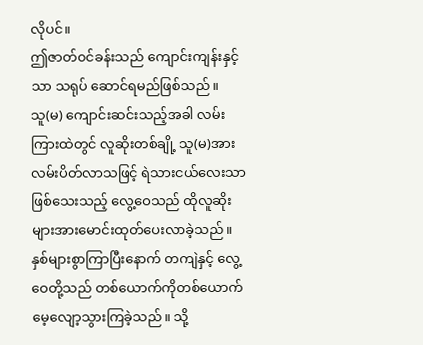လိုပင်။
ဤဇာတ်၀င်ခန်းသည် ကျောင်းကျန်းနှင့်သာ သရုပ် ဆောင်ရမည်ဖြစ်သည်။
သူ(မ) ကျောင်းဆင်းသည့်အခါ လမ်းကြားထဲတွင် လူဆိုးတစ်ချို့ သူ(မ)အား လမ်းပိတ်လာသဖြင့် ရဲသားငယ်လေးသာဖြစ်သေးသည့် လွေ့ဝေသည် ထိုလူဆိုးများအားမောင်းထုတ်ပေးလာခဲ့သည်။
နှစ်များစွာကြာပြီးနောက် တကျဲနှင့် လွေ့ဝေတို့သည် တစ်ယောက်ကိုတစ်ယောက် မေ့လျော့သွားကြခဲ့သည်။ သို့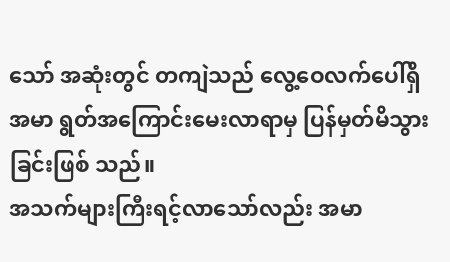သော် အဆုံးတွင် တကျဲသည် လွေ့ဝေလက်ပေါ်ရှိ အမာ ရွတ်အကြောင်းမေးလာရာမှ ပြန်မှတ်မိသွားခြင်းဖြစ် သည်။
အသက်များကြီးရင့်လာသော်လည်း အမာ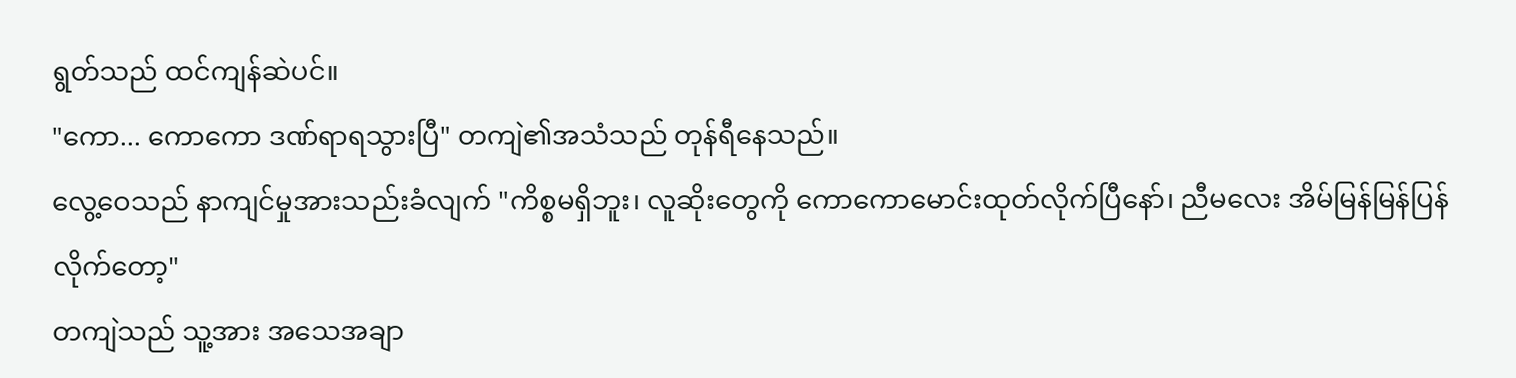ရွတ်သည် ထင်ကျန်ဆဲပင်။
"ကော... ကောကော ဒဏ်ရာရသွားပြီ" တကျဲ၏အသံသည် တုန်ရီနေသည်။
လွေ့ဝေသည် နာကျင်မှုအားသည်းခံလျက် "ကိစ္စမရှိဘူး၊ လူဆိုးတွေကို ကောကောမောင်းထုတ်လိုက်ပြီနော်၊ ညီမလေး အိမ်မြန်မြန်ပြန်လိုက်တော့"
တကျဲသည် သူ့အား အသေအချာ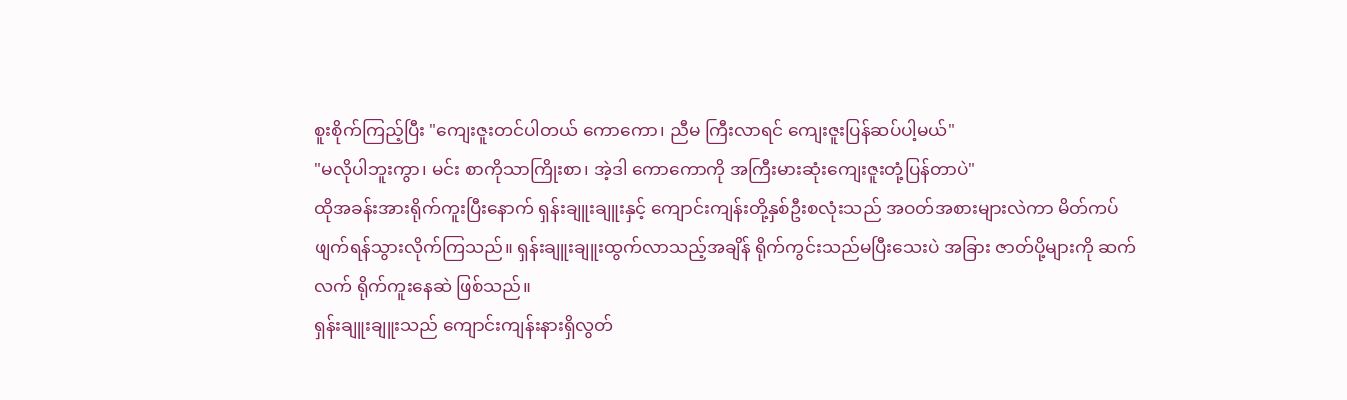စူးစိုက်ကြည့်ပြီး "ကျေးဇူးတင်ပါတယ် ကောကော၊ ညီမ ကြီးလာရင် ကျေးဇူးပြန်ဆပ်ပါ့မယ်"
"မလိုပါဘူးကွာ၊ မင်း စာကိုသာကြိုးစာ၊ အဲ့ဒါ ကောကောကို အကြီးမားဆုံးကျေးဇူးတုံ့ပြန်တာပဲ"
ထိုအခန်းအားရိုက်ကူးပြီးနောက် ရှန်းချူးချူးနှင့် ကျောင်းကျန်းတို့နှစ်ဦးစလုံးသည် အဝတ်အစားများလဲကာ မိတ်ကပ်ဖျက်ရန်သွားလိုက်ကြသည်။ ရှန်းချူးချူးထွက်လာသည့်အချိန် ရိုက်ကွင်းသည်မပြီးသေးပဲ အခြား ဇာတ်ပို့များကို ဆက်လက် ရိုက်ကူးနေဆဲ ဖြစ်သည်။
ရှန်းချူးချူးသည် ကျောင်းကျန်းနားရှိလွတ်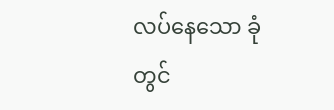လပ်နေသော ခုံတွင်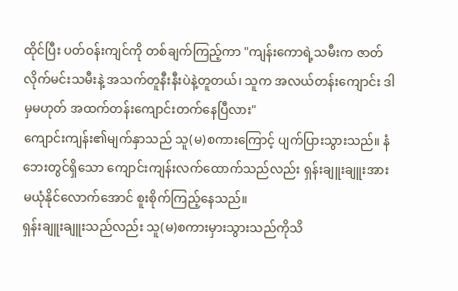ထိုင်ပြီး ပတ်ဝန်းကျင်ကို တစ်ချက်ကြည့်ကာ "ကျန်းကောရဲ့သမီးက ဇာတ်လိုက်မင်းသမီးနဲ့ အသက်တူနီးနီးပဲနဲ့တူတယ်၊ သူက အလယ်တန်းကျောင်း ဒါမှမဟုတ် အထက်တန်းကျောင်းတက်နေပြီလား"
ကျောင်းကျန်း၏မျက်နှာသည် သူ(မ)စကားကြောင့် ပျက်ပြားသွားသည်။ နံဘေးတွင်ရှိသော ကျောင်းကျန်းလက်ထောက်သည်လည်း ရှန်းချူးချူးအား မယုံနိုင်လောက်အောင် စူးစိုက်ကြည့်နေသည်။
ရှန်းချူးချူးသည်လည်း သူ(မ)စကားမှားသွားသည်ကိုသိ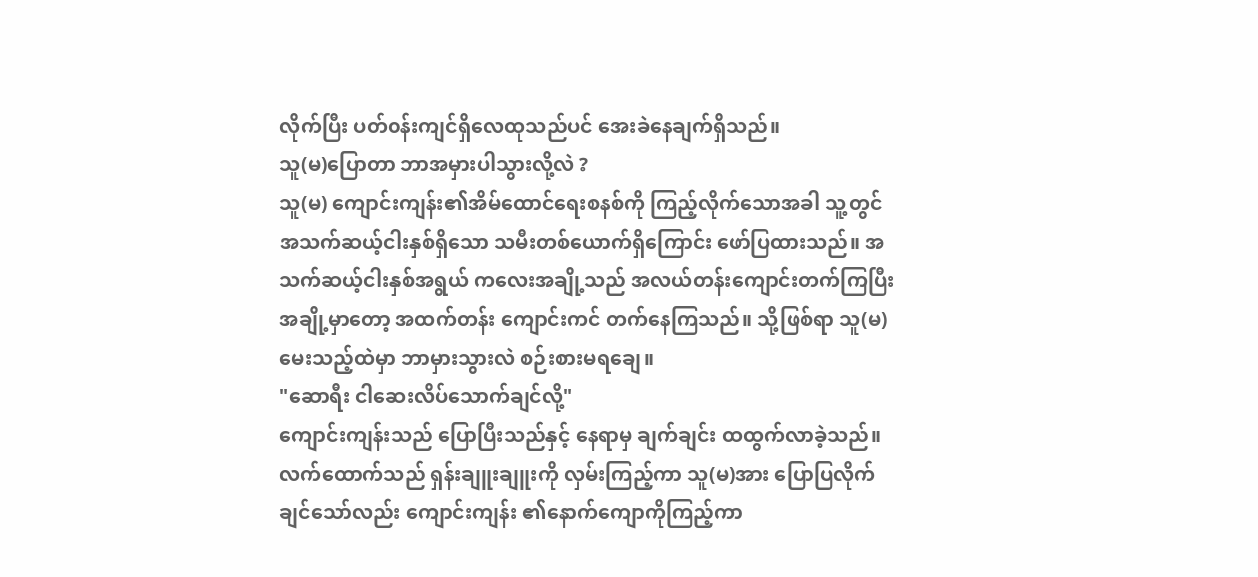လိုက်ပြီး ပတ်၀န်းကျင်ရှိလေထုသည်ပင် အေးခဲနေချက်ရှိသည်။
သူ(မ)ပြောတာ ဘာအမှားပါသွားလို့လဲ ?
သူ(မ) ကျောင်းကျန်း၏အိမ်ထောင်ရေးစနစ်ကို ကြည့်လိုက်သောအခါ သူ့တွင် အသက်ဆယ့်ငါးနှစ်ရှိသော သမီးတစ်ယောက်ရှိကြောင်း ဖော်ပြထားသည်။ အသက်ဆယ့်ငါးနှစ်အရွယ် ကလေးအချို့သည် အလယ်တန်းကျောင်းတက်ကြပြီး အချို့မှာတော့ အထက်တန်း ကျောင်းကင် တက်နေကြသည်။ သို့ဖြစ်ရာ သူ(မ) မေးသည့်ထဲမှာ ဘာမှားသွားလဲ စဉ်းစားမရချေ။
"ဆောရီး ငါဆေးလိပ်သောက်ချင်လို့"
ကျောင်းကျန်းသည် ပြောပြီးသည်နှင့် နေရာမှ ချက်ချင်း ထထွက်လာခဲ့သည်။
လက်ထောက်သည် ရှန်းချူးချူးကို လှမ်းကြည့်ကာ သူ(မ)အား ပြောပြလိုက်ချင်သော်လည်း ကျောင်းကျန်း ၏နောက်ကျောကိုကြည့်ကာ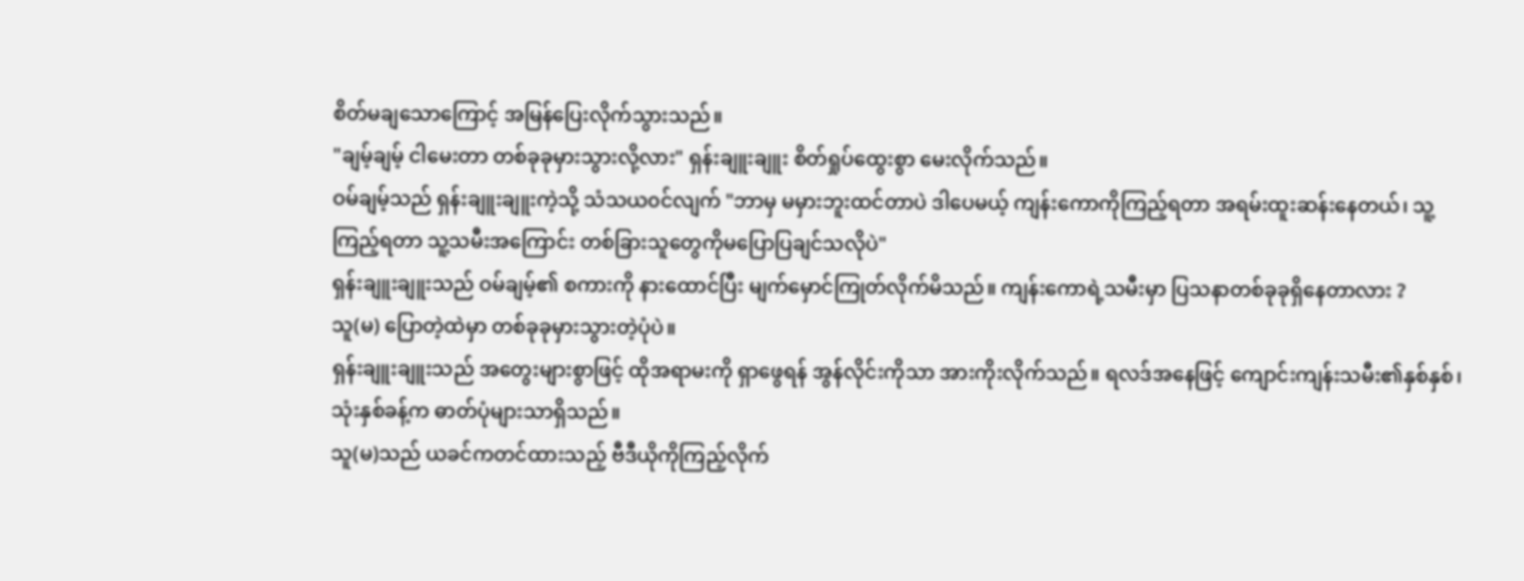စိတ်မချသောကြောင့် အမြန်ပြေးလိုက်သွားသည်။
"ချမ့်ချမ့် ငါမေးတာ တစ်ခုခုမှားသွားလို့လား" ရှန်းချူးချူး စိတ်ရှုပ်ထွေးစွာ မေးလိုက်သည်။
ဝမ်ချမ့်သည် ရှန်းချူးချူးကဲ့သို့ သံသယ၀င်လျက် "ဘာမှ မမှားဘူးထင်တာပဲ ဒါပေမယ့် ကျန်းကောကိုကြည့်ရတာ အရမ်းထူးဆန်းနေတယ်၊ သူ့ကြည့်ရတာ သူ့သမီးအကြောင်း တစ်ခြားသူတွေကိုမပြောပြချင်သလိုပဲ"
ရှန်းချူးချူးသည် ဝမ်ချမ့်၏ စကားကို နားထောင်ပြီး မျက်မှောင်ကြုတ်လိုက်မိသည်။ ကျန်းကောရဲ့သမီးမှာ ပြသနာတစ်ခုခုရှိနေတာလား ?
သူ(မ) ပြောတဲ့ထဲမှာ တစ်ခုခုမှားသွားတဲ့ပုံပဲ။
ရှန်းချူးချူးသည် အတွေးများစွာဖြင့် ထိုအရာမးကို ရှာဖွေရန် အွန်လိုင်းကိုသာ အားကိုးလိုက်သည်။ ရလဒ်အနေဖြင့် ကျောင်းကျန်းသမီး၏နှစ်နှစ်၊ သုံးနှစ်ခန့်က ဓာတ်ပုံများသာရှိသည်။
သူ(မ)သည် ယခင်ကတင်ထားသည့် ဗီဒီယိုကိုကြည့်လိုက်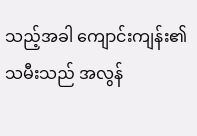သည့်အခါ ကျောင်းကျန်း၏သမီးသည် အလွန်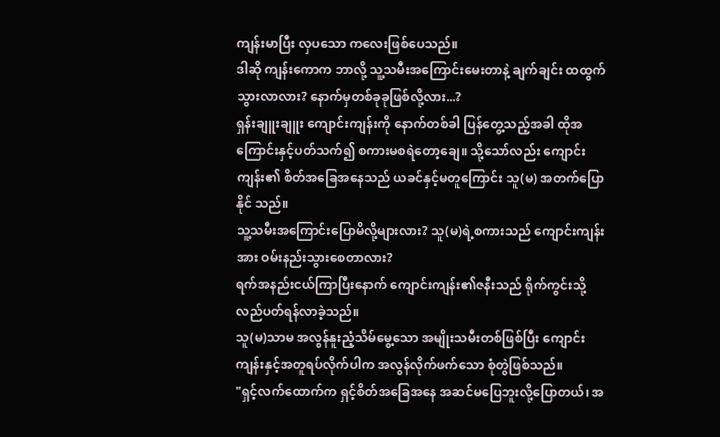ကျန်းမာပြီး လှပသော ကလေးဖြစ်ပေသည်။
ဒါဆို ကျန်းကောက ဘာလို့ သူ့သမီးအကြောင်းမေးတာနဲ့ ချက်ချင်း ထထွက်သွားလာလား? နောက်မှတစ်ခုခုဖြစ်လို့လား...?
ရှန်းချူးချူး ကျောင်းကျန်းကို နောက်တစ်ခါ ပြန်တွေ့သည့်အခါ ထိုအကြောင်းနှင့်ပတ်သက်၍ စကားမစရဲတော့ချေ။ သို့သော်လည်း ကျောင်းကျန်း၏ စိတ်အခြေအနေသည် ယခင်နှင့်မတူကြောင်း သူ(မ) အတက်ပြောနိုင် သည်။
သူ့သမီးအကြောင်းပြောမိလို့များလား? သူ(မ)ရဲ့စကားသည် ကျောင်းကျန်းအား ဝမ်းနည်းသွားစေတာလား?
ရက်အနည်းငယ်ကြာပြီးနောက် ကျောင်းကျန်း၏ဇနီးသည် ရိုက်ကွင်းသို့ လည်ပတ်ရန်လာခဲ့သည်။
သူ(မ)သာမ အလွန်နူးညံ့သိမ်မွေ့သော အမျိုးသမီးတစ်ဖြစ်ပြီး ကျောင်းကျန်းနှင့်အတူရပ်လိုက်ပါက အလွန်လိုက်ဖက်သော စုံတွဲဖြစ်သည်။
"ရှင့်လက်ထောက်က ရှင့်စိတ်အခြေအနေ အဆင်မပြေဘူးလို့ပြောတယ်၊ အ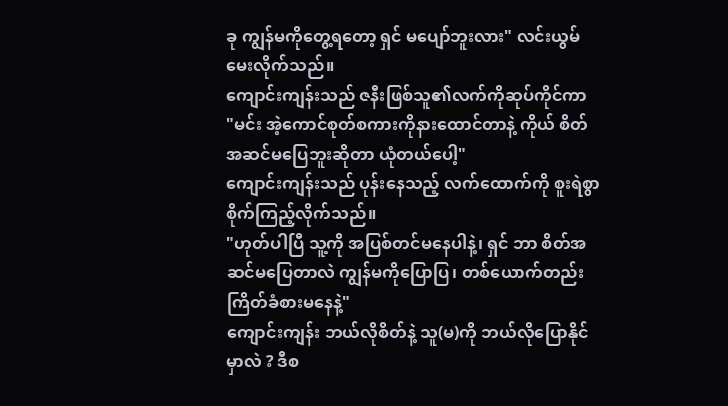ခု ကျွန်မကိုတွေ့ရတော့ ရှင် မပျော်ဘူးလား" လင်းယွမ် မေးလိုက်သည်။
ကျောင်းကျန်းသည် ဇနီးဖြစ်သူ၏လက်ကိုဆုပ်ကိုင်ကာ
"မင်း အဲ့ကောင်စုတ်စကားကိုနားထောင်တာနဲ့ ကိုယ် စိတ်အဆင်မပြေဘူးဆိုတာ ယုံတယ်ပေါ့"
ကျောင်းကျန်းသည် ပုန်းနေသည့် လက်ထောက်ကို စူးရဲစွာစိုက်ကြည့်လိုက်သည်။
"ဟုတ်ပါပြီ သူ့ကို အပြစ်တင်မနေပါနဲ့၊ ရှင် ဘာ စိတ်အဆင်မပြေတာလဲ ကျွန်မကိုပြောပြ၊ တစ်ယောက်တည်း ကြိတ်ခံစားမနေနဲ့"
ကျောင်းကျန်း ဘယ်လိုစိတ်နဲ့ သူ(မ)ကို ဘယ်လိုပြောနိုင်မှာလဲ ? ဒီစ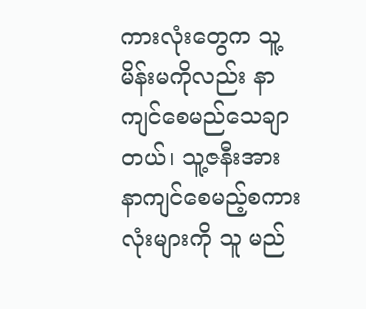ကားလုံးတွေက သူ့မိန်းမကိုလည်း နာကျင်စေမည်သေချာတယ်၊ သူ့ဇနီးအား နာကျင်စေမည့်စကားလုံးများကို သူ မည်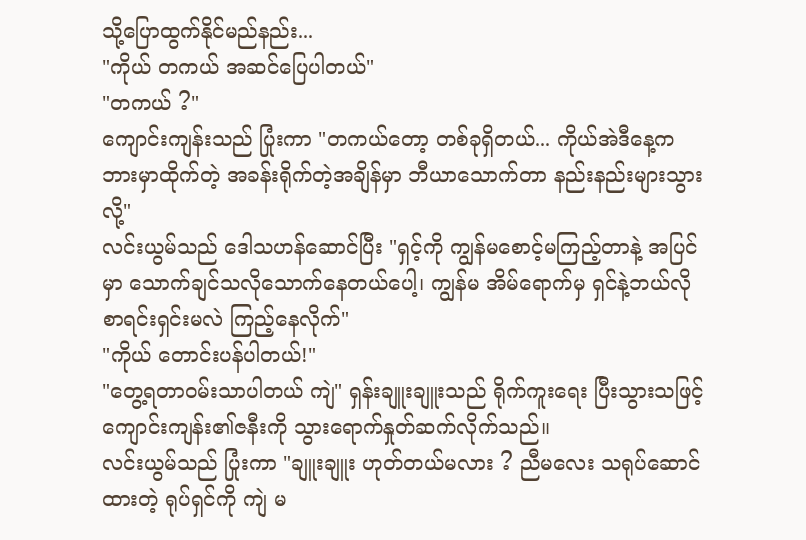သို့ပြောထွက်နိုင်မည်နည်း...
"ကိုယ် တကယ် အဆင်ပြေပါတယ်"
"တကယ် ?"
ကျောင်းကျန်းသည် ပြုံးကာ "တကယ်တော့ တစ်ခုရှိတယ်... ကိုယ်အဲဒီနေ့က ဘားမှာထိုက်တဲ့ အခန်းရိုက်တဲ့အချိန်မှာ ဘီယာသောက်တာ နည်းနည်းများသွားလို့"
လင်းယွမ်သည် ဒေါသဟန်ဆောင်ပြီး "ရှင့်ကို ကျွန်မစောင့်မကြည့်တာနဲ့ အပြင်မှာ သောက်ချင်သလိုသောက်နေတယ်ပေါ့၊ ကျွန်မ အိမ်ရောက်မှ ရှင်နဲ့ဘယ်လိုစာရင်းရှင်းမလဲ ကြည့်နေလိုက်"
"ကိုယ် တောင်းပန်ပါတယ်!"
"တွေ့ရတာ၀မ်းသာပါတယ် ကျဲ" ရှန်းချူးချူးသည် ရိုက်ကူးရေး ပြီးသွားသဖြင့် ကျောင်းကျန်း၏ဇနီးကို သွားရောက်နှုတ်ဆက်လိုက်သည်။
လင်းယွမ်သည် ပြုံးကာ "ချူးချူး ဟုတ်တယ်မလား ? ညီမလေး သရုပ်ဆောင်ထားတဲ့ ရုပ်ရှင်ကို ကျဲ မ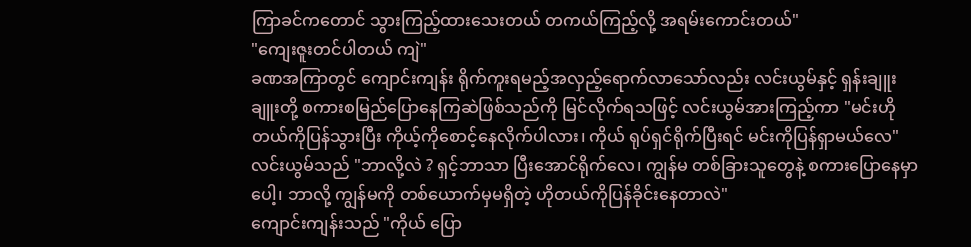ကြာခင်ကတောင် သွားကြည့်ထားသေးတယ် တကယ်ကြည့်လို့ အရမ်းကောင်းတယ်"
"ကျေးဇူးတင်ပါတယ် ကျဲ"
ခဏအကြာတွင် ကျောင်းကျန်း ရိုက်ကူးရမည့်အလှည့်ရောက်လာသော်လည်း လင်းယွမ်နှင့် ရှန်းချူးချူးတို့ စကားစမြည်ပြောနေကြဆဲဖြစ်သည်ကို မြင်လိုက်ရသဖြင့် လင်းယွမ်အားကြည့်ကာ "မင်းဟိုတယ်ကိုပြန်သွားပြီး ကိုယ့်ကိုစောင့်နေလိုက်ပါလား၊ ကိုယ် ရုပ်ရှင်ရိုက်ပြီးရင် မင်းကိုပြန်ရှာမယ်လေ"
လင်းယွမ်သည် "ဘာလို့လဲ ? ရှင့်ဘာသာ ပြီးအောင်ရိုက်လေ၊ ကျွန်မ တစ်ခြားသူတွေနဲ့ စကားပြောနေမှာပေါ့၊ ဘာလို့ ကျွန်မကို တစ်ယောက်မှမရှိတဲ့ ဟိုတယ်ကိုပြန်ခိုင်းနေတာလဲ"
ကျောင်းကျန်းသည် "ကိုယ် ပြော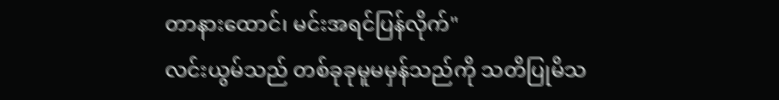တာနားထောင်၊ မင်းအရင်ပြန်လိုက်"
လင်းယွမ်သည် တစ်ခုခုမူမမှန်သည်ကို သတိပြုမိသ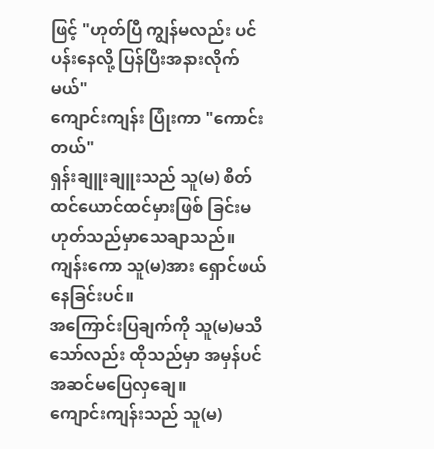ဖြင့် "ဟုတ်ပြီ ကျွန်မလည်း ပင်ပန်းနေလို့ ပြန်ပြီးအနားလိုက်မယ်"
ကျောင်းကျန်း ပြုံးကာ "ကောင်းတယ်"
ရှန်းချူးချူးသည် သူ(မ) စိတ်ထင်ယောင်ထင်မှားဖြစ် ခြင်းမဟုတ်သည်မှာသေချာသည်။ ကျန်းကော သူ(မ)အား ရှောင်ဖယ်နေခြင်းပင်။
အကြောင်းပြချက်ကို သူ(မ)မသိသော်လည်း ထိုသည်မှာ အမှန်ပင် အဆင်မပြေလှချေ။
ကျောင်းကျန်းသည် သူ(မ)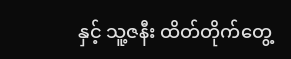နှင့် သူ့ဇနီး ထိတ်တိုက်တွေ့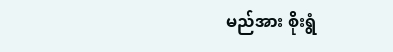မည်အား စိုးရွံ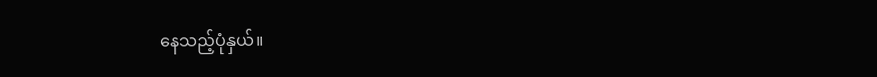နေသည့်ပုံနှယ်။